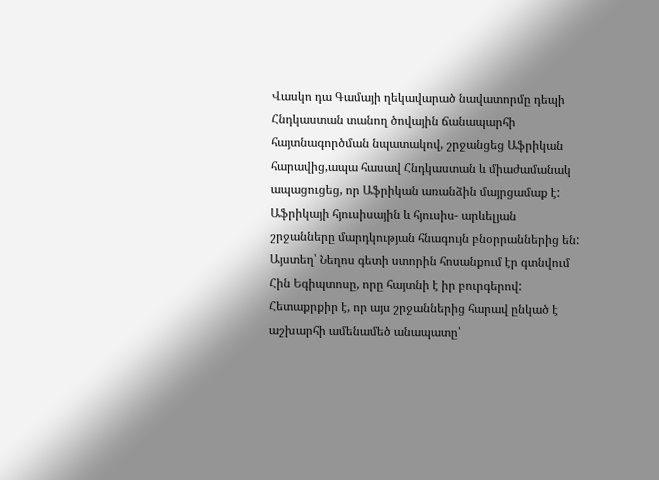Վասկո դա Գամայի ղեկավարած նավատորմը դեպի Հնդկաստան տանող ծովային ճանապարհի հայտնագործման նպատակով, շրջանցեց Աֆրիկան հարավից,ապա հասավ Հնդկաստան և միաժամանակ ապացուցեց, որ Աֆրիկան առանձին մայրցամաք է:
Աֆրիկայի հյուսիսային և հյուսիս- արևելյան շրջանները մարդկության հնագույն բնօրրաններից են: Այստեղ՝ Նեղոս գետի ստորին հոսանքում էր գտնվում Հին Եգիպտոսը, որը հայտնի է իր բուրգերով: Հետաքրքիր է, որ այս շրջաններից հարավ ընկած է աշխարհի ամենամեծ անապատը՝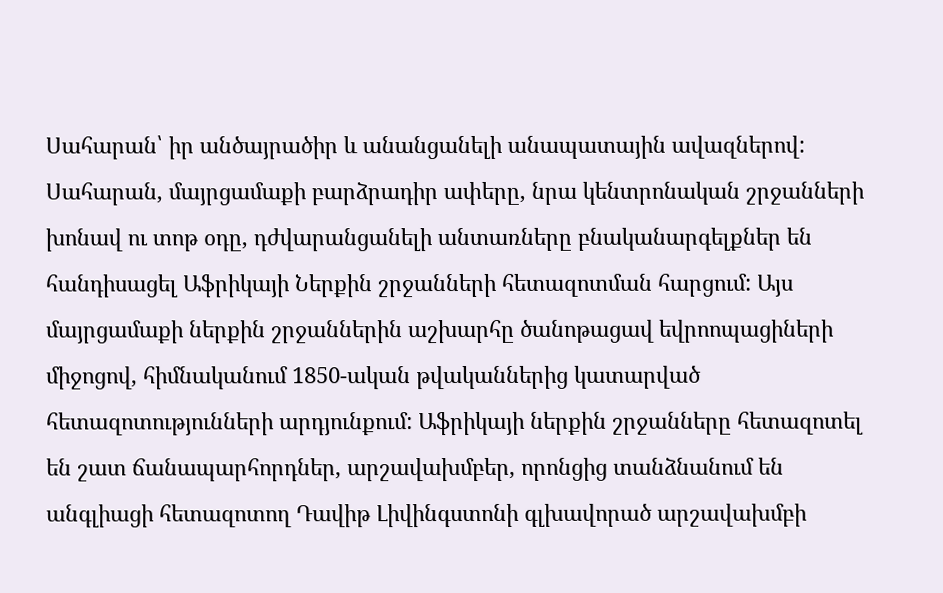Սահարան՝ իր անծայրածիր և անանցանելի անապատային ավազներով:
Սահարան, մայրցամաքի բարձրադիր ափերը, նրա կենտրոնական շրջանների խոնավ ու տոթ օդը, դժվարանցանելի անտառները բնականարգելքներ են հանդիսացել Աֆրիկայի Ներքին շրջանների հետազոտման հարցում: Այս մայրցամաքի ներքին շրջաններին աշխարհը ծանոթացավ եվրոոպացիների միջոցով, հիմնականում 1850-ական թվականներից կատարված հետազոտությունների արդյունքում: Աֆրիկայի ներքին շրջանները հետազոտել են շատ ճանապարհորդներ, արշավախմբեր, որոնցից տանձնանում են անգլիացի հետազոտող Դավիթ Լիվինգստոնի գլխավորած արշավախմբի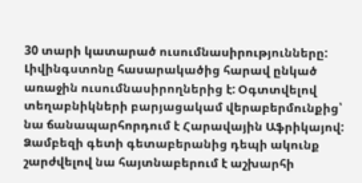30 տարի կատարած ուսումնասիրությունները:
Լիվինգստոնը հասարակածից հարավ ընկած առաջին ուսումնասիրողներից է: Օգտտվելով տեղաբնիկների բարյացակամ վերաբերմունքից՝ նա ճանապարհորդում է Հարավային Աֆրիկայով: Ձամբեզի գետի գետաբերանից դեպի ակունք շարժվելով նա հայտնաբերում է աշխարհի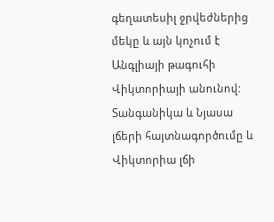գեղատեսիլ ջրվեժներից մեկը և այն կոչում է Անգլիայի թագուհի Վիկտորիայի անունով: Տանգանիկա և Նյասա լճերի հայտնագործումը և Վիկտորիա լճի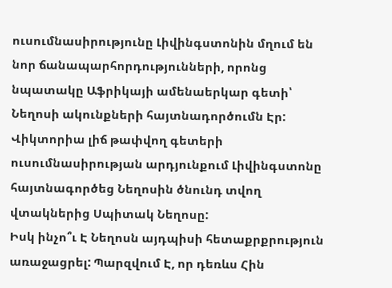ուսումնասիրությունը Լիվինգստոնին մղում են նոր ճանապարհորդությունների, որոնց նպատակը Աֆրիկայի ամենաերկար գետի՝ Նեղոսի ակունքների հայտնադործումն Էր: Վիկտորիա լիճ թափվող գետերի ուսումնասիրության արդյունքում Լիվինգստոնը հայտնագործեց Նեղոսին ծնունդ տվող վտակներից Սպիտակ Նեղոսը:
Իսկ ինչո՞ւ Է Նեղոսն այդպիսի հետաքրքրություն առաջացրել: Պարզվում Է, որ դեռևս Հին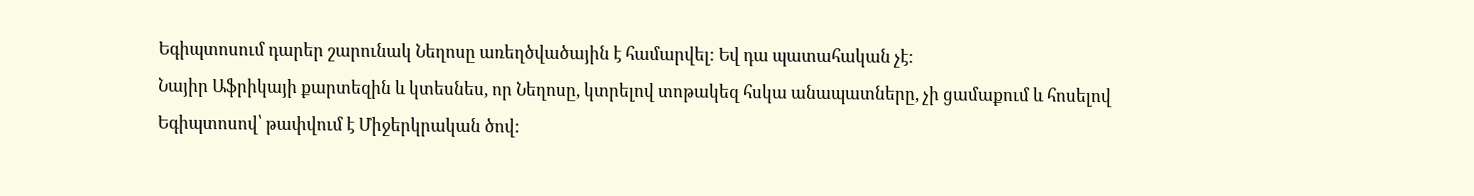Եգիպտոսում դարեր շարունակ Նեղոսը առեղծվածային է համարվել: Եվ դա պատահական չէ:
Նայիր Աֆրիկայի քարտեզին և կտեսնես, որ Նեղոսը, կտրելով տոթակեզ հսկա անապատները, չի ցամաքում և հոսելով Եգիպտոսով՝ թափվում է Միջերկրական ծով: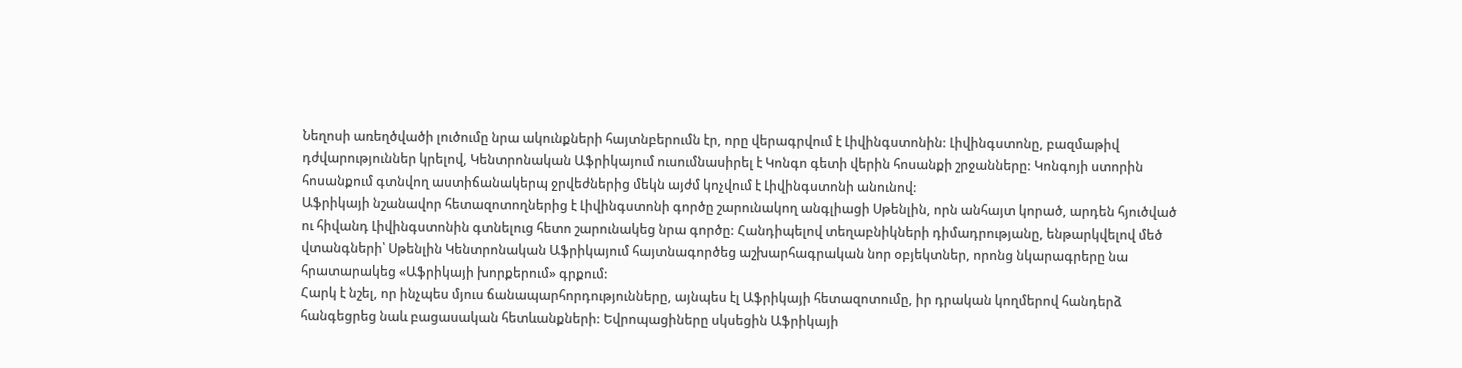Նեղոսի առեղծվածի լուծումը նրա ակունքների հայտնբերումն էր, որը վերագրվում է Լիվինգստոնին: Լիվինգստոնը, բազմաթիվ դժվարություններ կրելով, Կենտրոնական Աֆրիկայում ուսումնասիրել է Կոնգո գետի վերին հոսանքի շրջանները: Կոնգոյի ստորին հոսանքում գտնվող աստիճանակերպ ջրվեժներից մեկն այժմ կոչվում է Լիվինգստոնի անունով:
Աֆրիկայի նշանավոր հետազոտողներից է Լիվինգստոնի գործը շարունակող անգլիացի Սթենլին, որն անհայտ կորած, արդեն հյուծված ու հիվանդ Լիվինգստոնին գտնելուց հետո շարունակեց նրա գործը: Հանդիպելով տեղաբնիկների դիմադրությանը, ենթարկվելով մեծ վտանգների՝ Սթենլին Կենտրոնական Աֆրիկայում հայտնագործեց աշխարհագրական նոր օբյեկտներ, որոնց նկարագրերը նա հրատարակեց «Աֆրիկայի խորքերում» գրքում:
Հարկ է նշել, որ ինչպես մյուս ճանապարհորդությունները, այնպես էլ Աֆրիկայի հետազոտումը, իր դրական կողմերով հանդերձ հանգեցրեց նաև բացասական հետևանքների: Եվրոպացիները սկսեցին Աֆրիկայի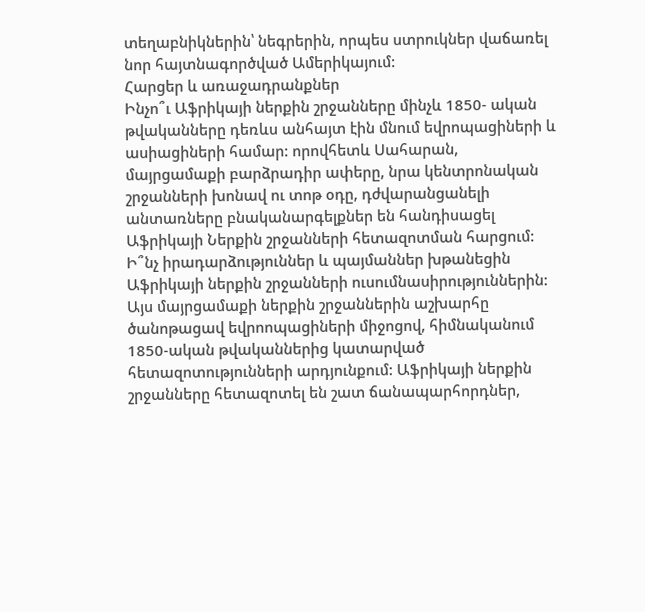տեղաբնիկներին՝ նեգրերին, որպես ստրուկներ վաճառել նոր հայտնագործված Ամերիկայում:
Հարցեր և առաջադրանքներ
Ինչո՞ւ Աֆրիկայի ներքին շրջանները մինչև 1850- ական թվականները դեռևս անհայտ էին մնում եվրոպացիների և ասիացիների համար: որովհետև Սահարան, մայրցամաքի բարձրադիր ափերը, նրա կենտրոնական շրջանների խոնավ ու տոթ օդը, դժվարանցանելի անտառները բնականարգելքներ են հանդիսացել Աֆրիկայի Ներքին շրջանների հետազոտման հարցում:
Ի՞նչ իրադարձություններ և պայմաններ խթանեցին Աֆրիկայի ներքին շրջանների ուսումնասիրություններին: Այս մայրցամաքի ներքին շրջաններին աշխարհը ծանոթացավ եվրոոպացիների միջոցով, հիմնականում 1850-ական թվականներից կատարված հետազոտությունների արդյունքում: Աֆրիկայի ներքին շրջանները հետազոտել են շատ ճանապարհորդներ,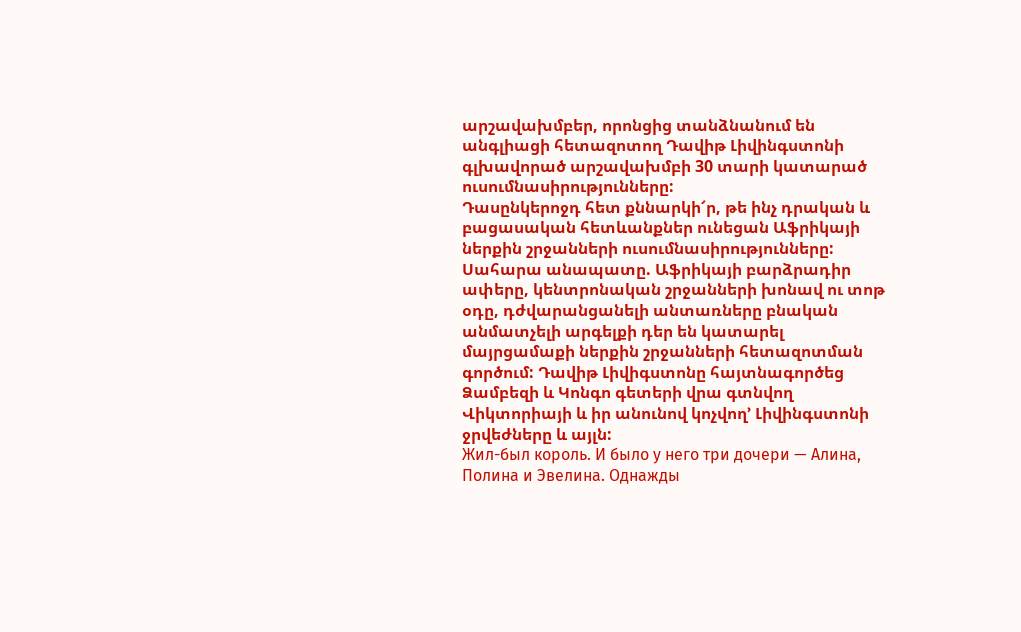արշավախմբեր, որոնցից տանձնանում են անգլիացի հետազոտող Դավիթ Լիվինգստոնի գլխավորած արշավախմբի 30 տարի կատարած ուսումնասիրությունները:
Դասընկերոջդ հետ քննարկի՜ր, թե ինչ դրական և բացասական հետևանքներ ունեցան Աֆրիկայի ներքին շրջանների ուսումնասիրությունները:
Սահարա անապատը. Աֆրիկայի բարձրադիր ափերը, կենտրոնական շրջանների խոնավ ու տոթ օդը, դժվարանցանելի անտառները բնական անմատչելի արգելքի դեր են կատարել մայրցամաքի ներքին շրջանների հետազոտման գործում: Դավիթ Լիվիգստոնը հայտնագործեց Ձամբեզի և Կոնգո գետերի վրա գտնվող Վիկտորիայի և իր անունով կոչվող’ Լիվինգստոնի ջրվեժները և այլն:
Жил-был король. И было у него три дочери — Алина, Полина и Эвелина. Однажды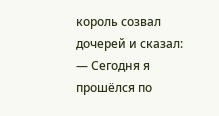король созвал дочерей и сказал: — Сегодня я прошёлся по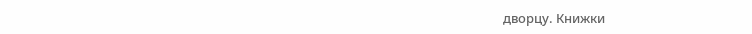дворцу. Книжки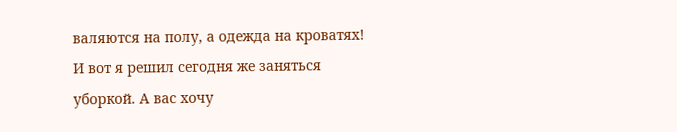валяются на полу, а одежда на кроватях! И вот я решил сегодня же заняться уборкой. А вас хочу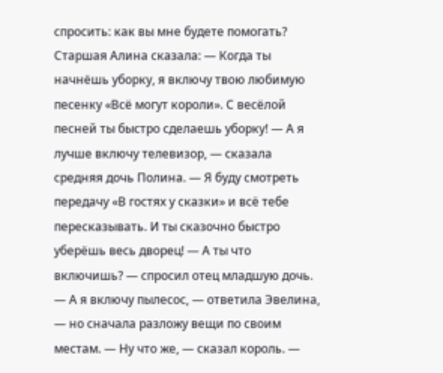спросить: как вы мне будете помогать? Старшая Алина сказала: — Когда ты начнёшь уборку, я включу твою любимую песенку «Всё могут короли». С весёлой песней ты быстро сделаешь уборку! — А я лучше включу телевизор, — сказала средняя дочь Полина. — Я буду смотреть передачу «В гостях у сказки» и всё тебе пересказывать. И ты сказочно быстро уберёшь весь дворец! — А ты что включишь? — спросил отец младшую дочь. — А я включу пылесос, — ответила Эвелина, — но сначала разложу вещи по своим местам. — Ну что же, — сказал король. —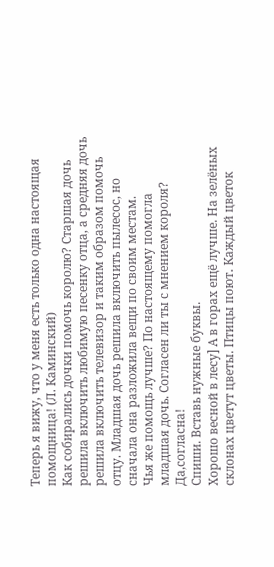Теперь я вижу, что у меня есть только одна настоящая помощница! (Л. Каминский)
Как собирались дочки помочь королю? Старшая дочь решила включить любимую песенку отца, а средняя дочь решила включить телевизор и таким образом помочь отцу. Младшая дочь решила включить пылесос, но сначала она разложила вещи по своим местам.
Чья же помощь лучше? По настоящему помогла младшая дочь. Согласен ли ты с мнением короля? Да,согласна!
Спиши. Вставь нужные буквы.
Хорошо весной в лесу] А в горах ещё лучше. На зелёных склонах цветут цветы. Птицы поют․ Каждый цветок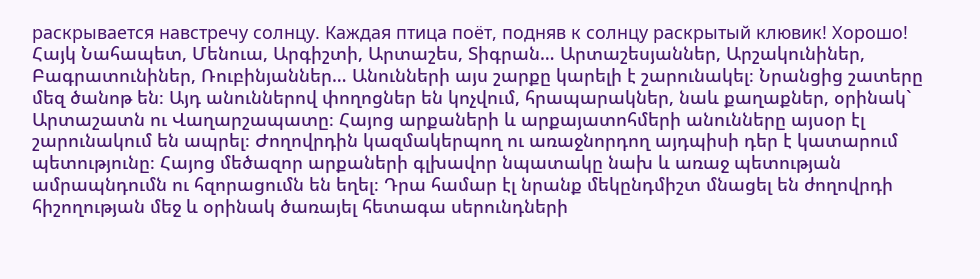раскрывается навстречу солнцу. Каждая птица поёт, подняв к солнцу раскрытый клювик! Хорошо!
Հայկ Նահապետ, Մենուա, Արգիշտի, Արտաշես, Տիգրան… Արտաշեսյաններ, Արշակունիներ, Բագրատունիներ, Ռուբինյաններ… Անունների այս շարքը կարելի է շարունակել։ Նրանցից շատերը մեզ ծանոթ են։ Այդ անուններով փողոցներ են կոչվում, հրապարակներ, նաև քաղաքներ, օրինակ` Արտաշատն ու Վաղարշապատը։ Հայոց արքաների և արքայատոհմերի անունները այսօր էլ շարունակում են ապրել։ Ժողովրդին կազմակերպող ու առաջնորդող այդպիսի դեր է կատարում պետությունը։ Հայոց մեծազոր արքաների գլխավոր նպատակը նախ և առաջ պետության ամրապնդումն ու հզորացումն են եղել։ Դրա համար էլ նրանք մեկընդմիշտ մնացել են ժողովրդի հիշողության մեջ և օրինակ ծառայել հետագա սերունդների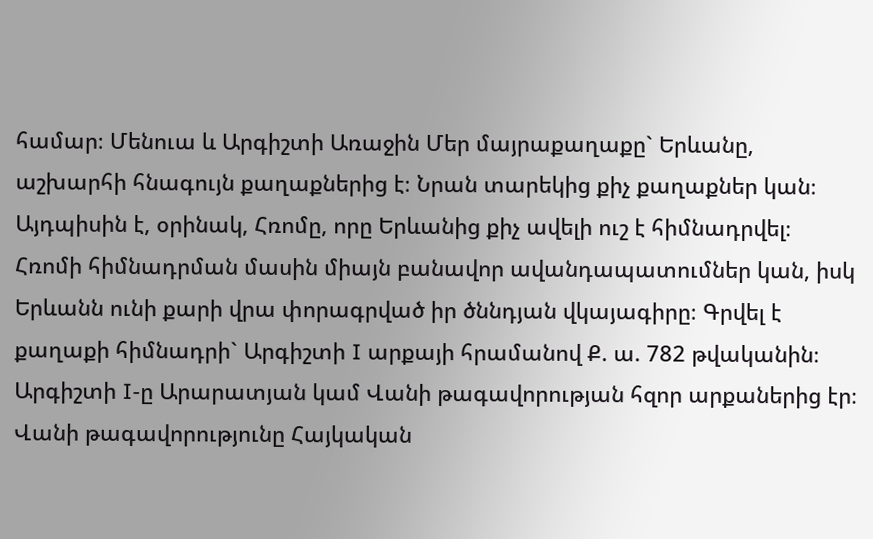համար։ Մենուա և Արգիշտի Առաջին Մեր մայրաքաղաքը` Երևանը, աշխարհի հնագույն քաղաքներից է։ Նրան տարեկից քիչ քաղաքներ կան։ Այդպիսին է, օրինակ, Հռոմը, որը Երևանից քիչ ավելի ուշ է հիմնադրվել։ Հռոմի հիմնադրման մասին միայն բանավոր ավանդապատումներ կան, իսկ Երևանն ունի քարի վրա փորագրված իր ծննդյան վկայագիրը։ Գրվել է քաղաքի հիմնադրի` Արգիշտի I արքայի հրամանով Ք. ա. 782 թվականին։ Արգիշտի I-ը Արարատյան կամ Վանի թագավորության հզոր արքաներից էր։ Վանի թագավորությունը Հայկական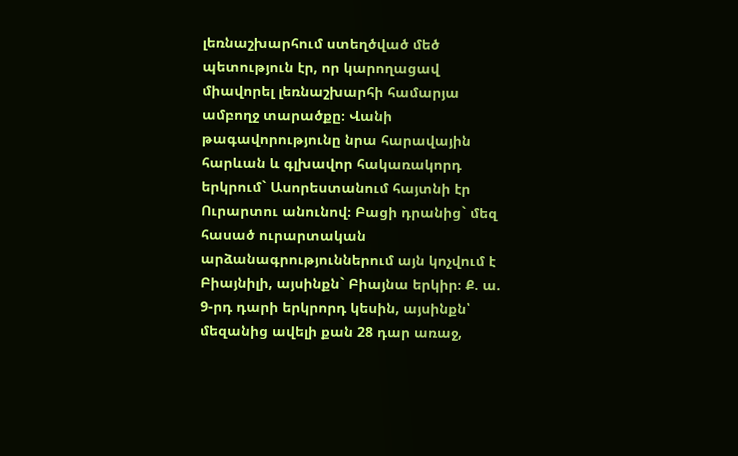լեռնաշխարհում ստեղծված մեծ պետություն էր, որ կարողացավ միավորել լեռնաշխարհի համարյա ամբողջ տարածքը։ Վանի թագավորությունը նրա հարավային հարևան և գլխավոր հակառակորդ երկրում` Ասորեստանում հայտնի էր Ուրարտու անունով։ Բացի դրանից` մեզ հասած ուրարտական արձանագրություններում այն կոչվում է Բիայնիլի, այսինքն` Բիայնա երկիր։ Ք. ա. 9-րդ դարի երկրորդ կեսին, այսինքն՝ մեզանից ավելի քան 28 դար առաջ,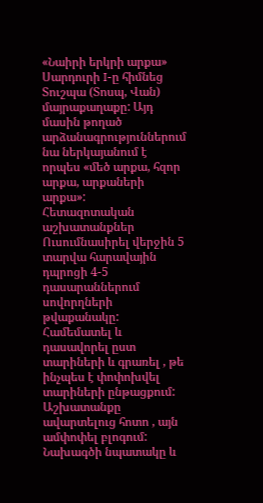«Նաիրի երկրի արքա» Սարդուրի I-ը հիմնեց Տուշպա (Տոսպ, Վան) մայրաքաղաքը: Այդ մասին թողած արձանագրություններում նա ներկայանում է որպես «մեծ արքա, հզոր արքա, արքաների արքա»:
Հետազոտական աշխատանքներ Ուսումնասիրել վերջին 5 տարվա հարավային դպրոցի 4-5 դասարաններում սովորղների թվաքանակը: Համեմատել և դասավորել ըստ տարիների և գրառել , թե ինչպես է փոփոխվել տարիների ընթացքում: Աշխատանքը ավարտելուց հոտո , այն ամփոփել բլոգում:
Նախագծի նպատակը և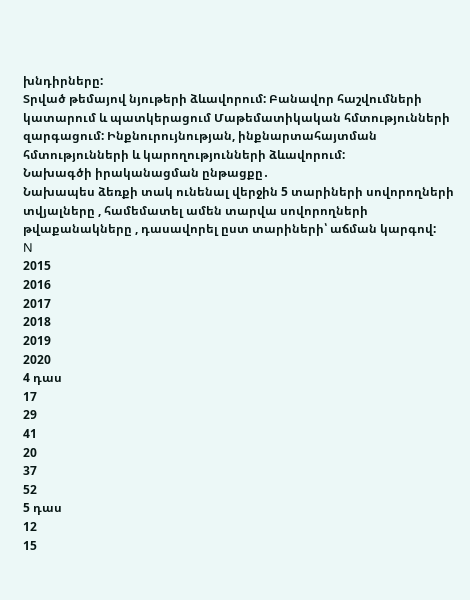խնդիրները:
Տրված թեմայով նյութերի ձևավորում: Բանավոր հաշվումների կատարում և պատկերացում Մաթեմատիկական հմտությունների զարգացում: Ինքնուրույնության, ինքնարտահայտման հմտությունների և կարողությունների ձևավորում:
Նախագծի իրականացման ընթացքը․
Նախապես ձեռքի տակ ունենալ վերջին 5 տարիների սովորողների տվյալները , համեմատել ամեն տարվա սովորողների թվաքանակները , դասավորել ըստ տարիների՝ աճման կարգով:
N
2015
2016
2017
2018
2019
2020
4 դաս
17
29
41
20
37
52
5 դաս
12
15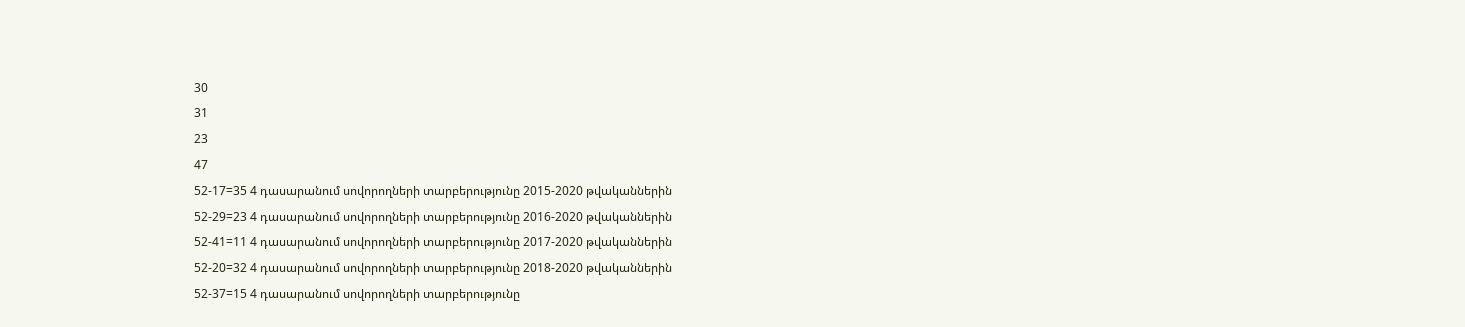30
31
23
47
52-17=35 4 դասարանում սովորողների տարբերությունը 2015-2020 թվականներին
52-29=23 4 դասարանում սովորողների տարբերությունը 2016-2020 թվականներին
52-41=11 4 դասարանում սովորողների տարբերությունը 2017-2020 թվականներին
52-20=32 4 դասարանում սովորողների տարբերությունը 2018-2020 թվականներին
52-37=15 4 դասարանում սովորողների տարբերությունը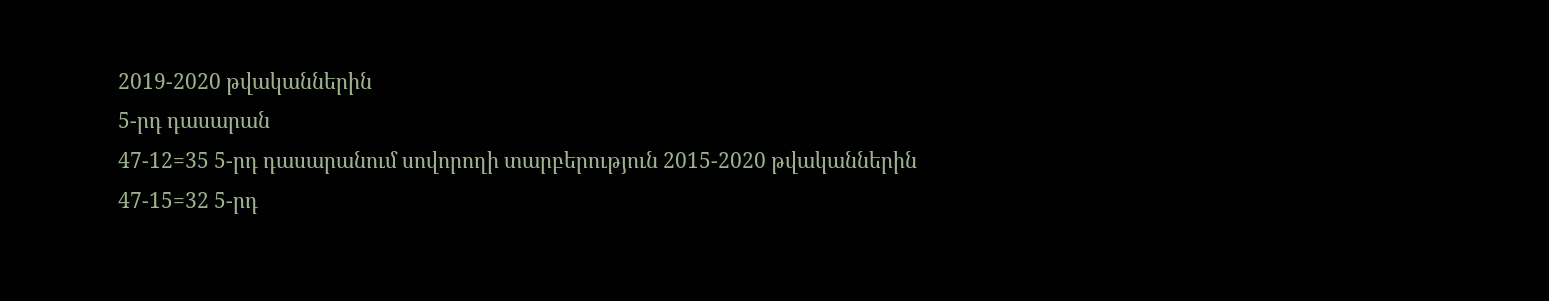2019-2020 թվականներին
5-րդ դասարան
47-12=35 5-րդ դասարանում սովորողի տարբերություն 2015-2020 թվականներին
47-15=32 5-րդ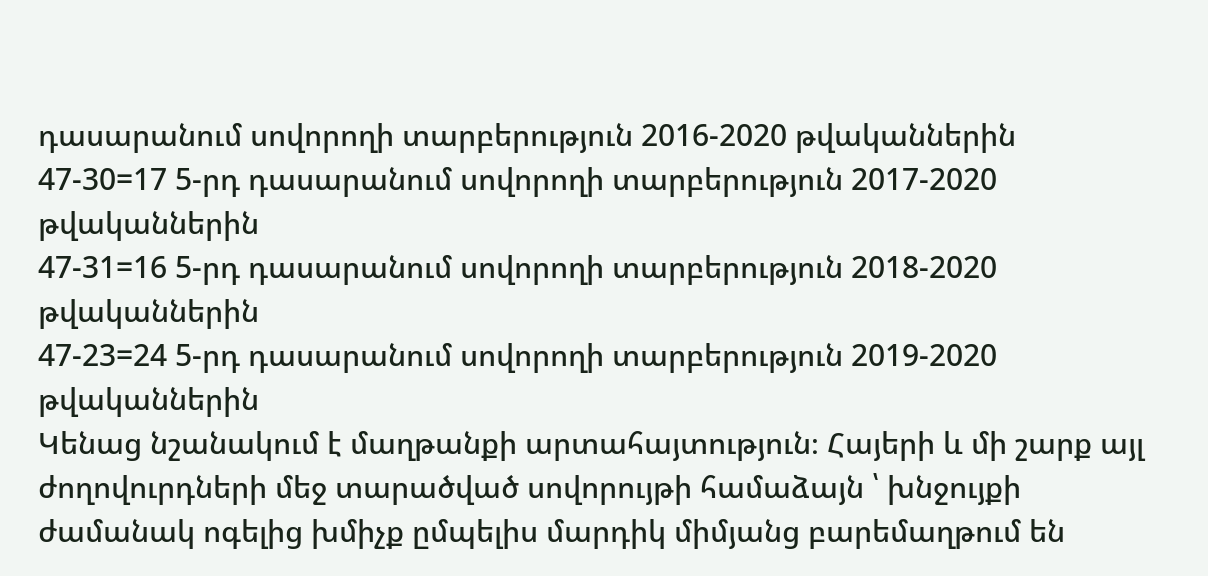դասարանում սովորողի տարբերություն 2016-2020 թվականներին
47-30=17 5-րդ դասարանում սովորողի տարբերություն 2017-2020 թվականներին
47-31=16 5-րդ դասարանում սովորողի տարբերություն 2018-2020 թվականներին
47-23=24 5-րդ դասարանում սովորողի տարբերություն 2019-2020 թվականներին
Կենաց նշանակում է մաղթանքի արտահայտություն։ Հայերի և մի շարք այլ ժողովուրդների մեջ տարածված սովորույթի համաձայն ՝ խնջույքի ժամանակ ոգելից խմիչք ըմպելիս մարդիկ միմյանց բարեմաղթում են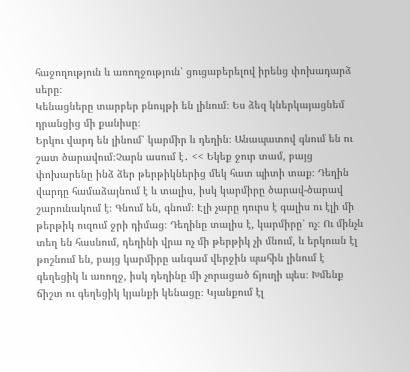հաջողություն և առողջություն՝ ցուցաբերելով իրենց փոխադարձ սերը։
Կենացները տարբեր բնույթի են լինում։ Ես ձեզ կներկայացնեմ դրանցից մի քանիսը։
Երկու վարդ են լինում՝ կարմիր և դեղին։ Անապատով գնում են ու շատ ծարավում։Չարն ասում է․ << Եկեք ջուր տամ, բայց փոխարենը ինձ ձեր թերթիկներից մեկ հատ պիտի տաք։ Դեղին վարդը համաձայնում է և տալիս, իսկ կարմիրը ծարավ-ծարավ շարունակում է։ Գնում են, գնում։ Էլի չարը դուրս է գալիս ու էլի մի թերթիկ ուզում ջրի դիմաց։ Դեղինը տալիս է, կարմիրը՝ ոչ։ Ու մինչև տեղ են հասնում, դեղինի վրա ոչ մի թերթիկ չի մնում, և երկուսն էլ թոշնում են, բայց կարմիրը անգամ վերջին պահին լինում է գեղեցիկ և առողջ, իսկ դեղինը մի չորացած ճյուղի պես։ Խմենք ճիշտ ու գեղեցիկ կյանքի կենացը։ Կյանքում էլ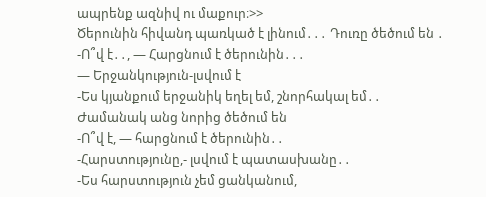ապրենք ազնիվ ու մաքուր։>>
Ծերունին հիվանդ պառկած է լինում․․․ Դուռը ծեծում են ․
-Ո՞վ է․․, — Հարցնում է ծերունին․․․
— Երջանկություն-լսվում է
-Ես կյանքում երջանիկ եղել եմ, շնորհակալ եմ․․
Ժամանակ անց նորից ծեծում են
-Ո՞վ է, — հարցնում է ծերունին․․
-Հարստությունը,- լսվում է պատասխանը․․
-Ես հարստություն չեմ ցանկանում,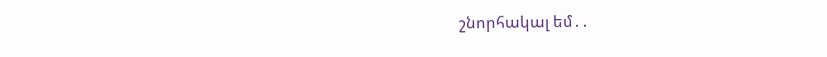շնորհակալ եմ․․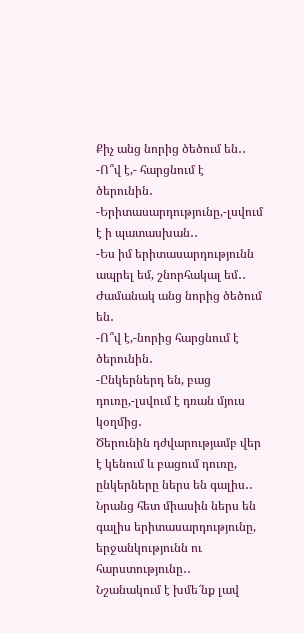Քիչ անց նորից ծեծում են․․
-Ո՞վ է,- հարցնում է ծերունին․
-Երիտասարդությունը,-լսվում է ի պատասխան․․
-Ես իմ երիտասարդությունն ապրել եմ, շնորհակալ եմ․․
Ժամանակ անց նորից ծեծում են․
-Ո՞վ է,-նորից հարցնում է ծերունին․
-Ընկերներդ են, բաց դուռը,-լսվում է դռան մյուս կօղմից․
Ծերունին դժվարությամբ վեր է կենում և բացում դուռը, ընկերները ներս են գալիս․․
Նրանց հետ միասին ներս են գալիս երիտասարդությունը, երջանկությունն ու հարստությունը․․
Նշանակում է խմե՜նք լավ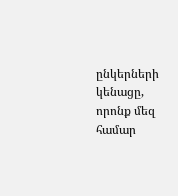ընկերների կենացը, որոնք մեզ համար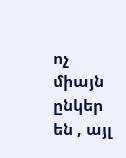ոչ միայն ընկեր են , այլ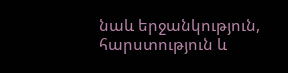նաև երջանկություն, հարստություն և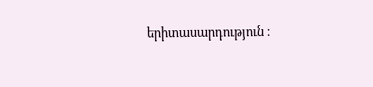երիտասարդություն ։